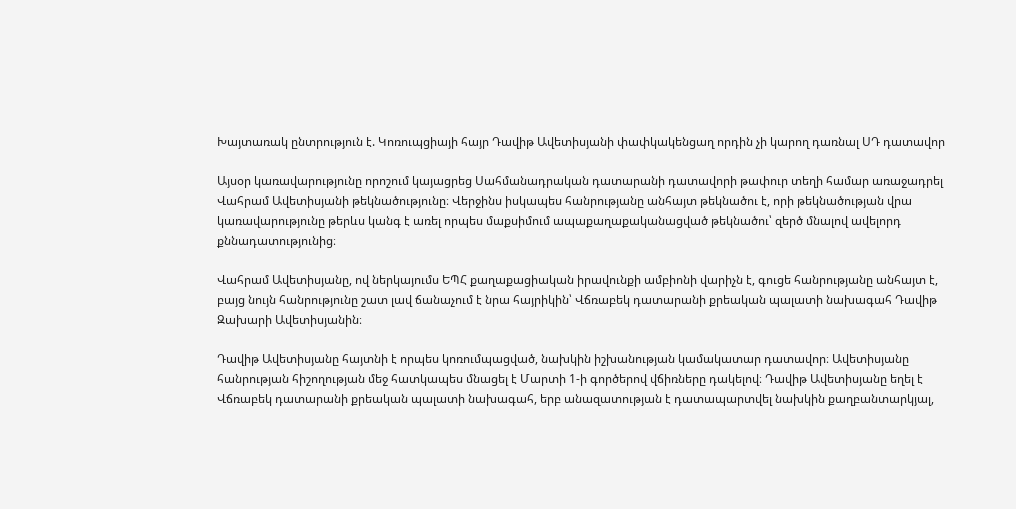Խայտառակ ընտրություն է. Կոռուպցիայի հայր Դավիթ Ավետիսյանի փափկակենցաղ որդին չի կարող դառնալ ՍԴ դատավոր

Այսօր կառավարությունը որոշում կայացրեց Սահմանադրական դատարանի դատավորի թափուր տեղի համար առաջադրել Վահրամ Ավետիսյանի թեկնածությունը։ Վերջինս իսկապես հանրությանը անհայտ թեկնածու է, որի թեկնածության վրա կառավարությունը թերևս կանգ է առել որպես մաքսիմում ապաքաղաքականացված թեկնածու՝ զերծ մնալով ավելորդ քննադատությունից։

Վահրամ Ավետիսյանը, ով ներկայումս ԵՊՀ քաղաքացիական իրավունքի ամբիոնի վարիչն է, գուցե հանրությանը անհայտ է, բայց նույն հանրությունը շատ լավ ճանաչում է նրա հայրիկին՝ Վճռաբեկ դատարանի քրեական պալատի նախագահ Դավիթ Զախարի Ավետիսյանին։

Դավիթ Ավետիսյանը հայտնի է որպես կոռումպացված, նախկին իշխանության կամակատար դատավոր։ Ավետիսյանը հանրության հիշողության մեջ հատկապես մնացել է Մարտի 1-ի գործերով վճիռները դակելով։ Դավիթ Ավետիսյանը եղել է Վճռաբեկ դատարանի քրեական պալատի նախագահ, երբ անազատության է դատապարտվել նախկին քաղբանտարկյալ,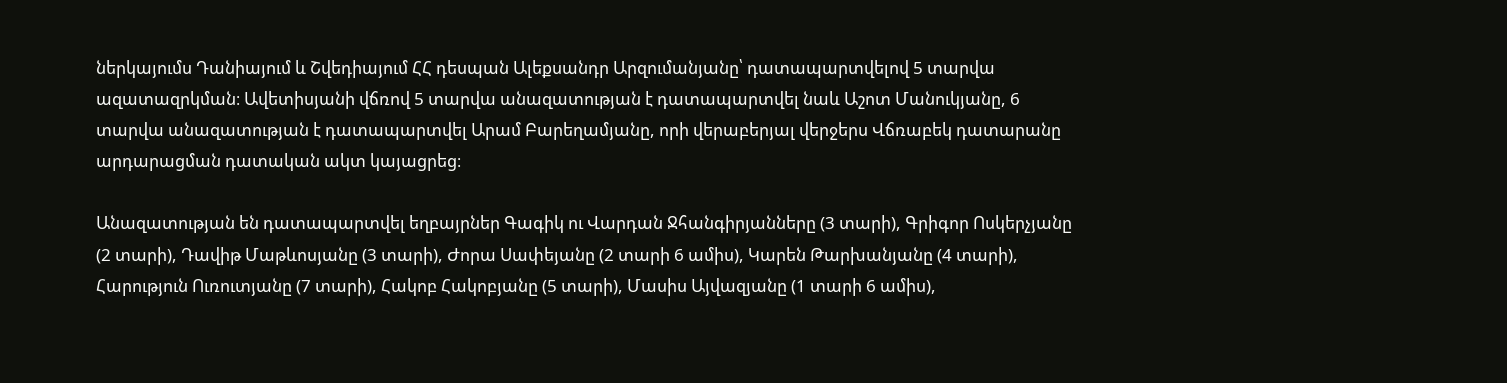ներկայումս Դանիայում և Շվեդիայում ՀՀ դեսպան Ալեքսանդր Արզումանյանը՝ դատապարտվելով 5 տարվա ազատազրկման։ Ավետիսյանի վճռով 5 տարվա անազատության է դատապարտվել նաև Աշոտ Մանուկյանը, 6 տարվա անազատության է դատապարտվել Արամ Բարեղամյանը, որի վերաբերյալ վերջերս Վճռաբեկ դատարանը արդարացման դատական ակտ կայացրեց։

Անազատության են դատապարտվել եղբայրներ Գագիկ ու Վարդան Ջհանգիրյանները (3 տարի), Գրիգոր Ոսկերչյանը (2 տարի), Դավիթ Մաթևոսյանը (3 տարի), Ժորա Սափեյանը (2 տարի 6 ամիս), Կարեն Թարխանյանը (4 տարի), Հարություն Ուռուտյանը (7 տարի), Հակոբ Հակոբյանը (5 տարի), Մասիս Այվազյանը (1 տարի 6 ամիս),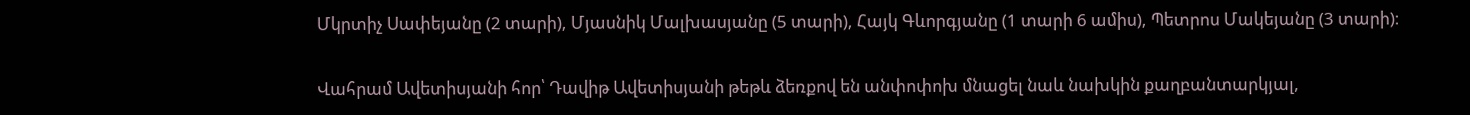Մկրտիչ Սափեյանը (2 տարի), Մյասնիկ Մալխասյանը (5 տարի), Հայկ Գևորգյանը (1 տարի 6 ամիս), Պետրոս Մակեյանը (3 տարի)։

Վահրամ Ավետիսյանի հոր՝ Դավիթ Ավետիսյանի թեթև ձեռքով են անփոփոխ մնացել նաև նախկին քաղբանտարկյալ,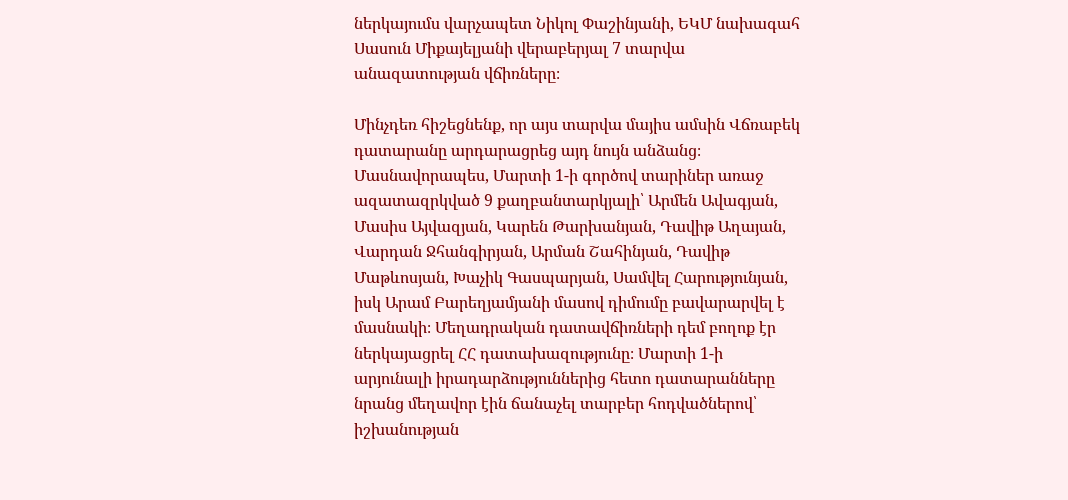ներկայումս վարչապետ Նիկոլ Փաշինյանի, ԵԿՄ նախագահ Սասուն Միքայելյանի վերաբերյալ 7 տարվա անազատության վճիռները։

Մինչդեռ հիշեցնենք, որ այս տարվա մայիս ամսին Վճռաբեկ դատարանը արդարացրեց այդ նույն անձանց։ Մասնավորապես, Մարտի 1-ի գործով տարիներ առաջ ազատազրկված 9 քաղբանտարկյալի՝ Արմեն Ավագյան, Մասիս Այվազյան, Կարեն Թարխանյան, Դավիթ Աղայան, Վարդան Ջհանգիրյան, Արման Շահինյան, Դավիթ Մաթևոսյան, Խաչիկ Գասպարյան, Սամվել Հարությունյան, իսկ Արամ Բարեղյամյանի մասով դիմումը բավարարվել է մասնակի։ Մեղադրական դատավճիռների դեմ բողոք էր ներկայացրել ՀՀ դատախազությունը։ Մարտի 1-ի արյունալի իրադարձություններից հետո դատարանները նրանց մեղավոր էին ճանաչել տարբեր հոդվածներով՝ իշխանության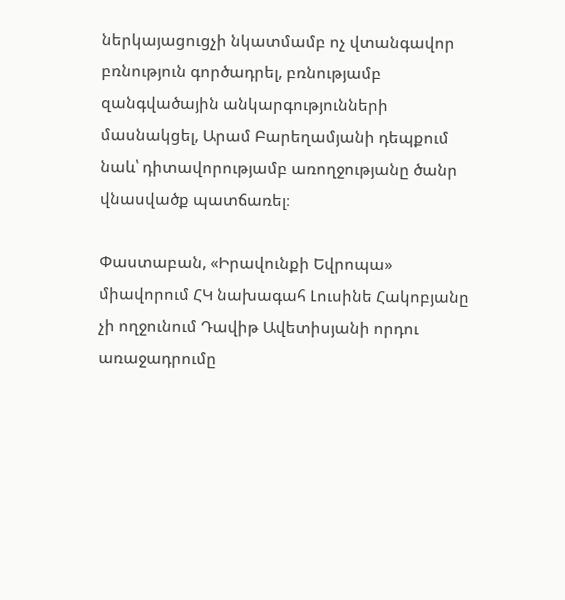ներկայացուցչի նկատմամբ ոչ վտանգավոր բռնություն գործադրել, բռնությամբ զանգվածային անկարգությունների մասնակցել, Արամ Բարեղամյանի դեպքում նաև՝ դիտավորությամբ առողջությանը ծանր վնասվածք պատճառել։

Փաստաբան, «Իրավունքի Եվրոպա» միավորում ՀԿ նախագահ Լուսինե Հակոբյանը չի ողջունում Դավիթ Ավետիսյանի որդու առաջադրումը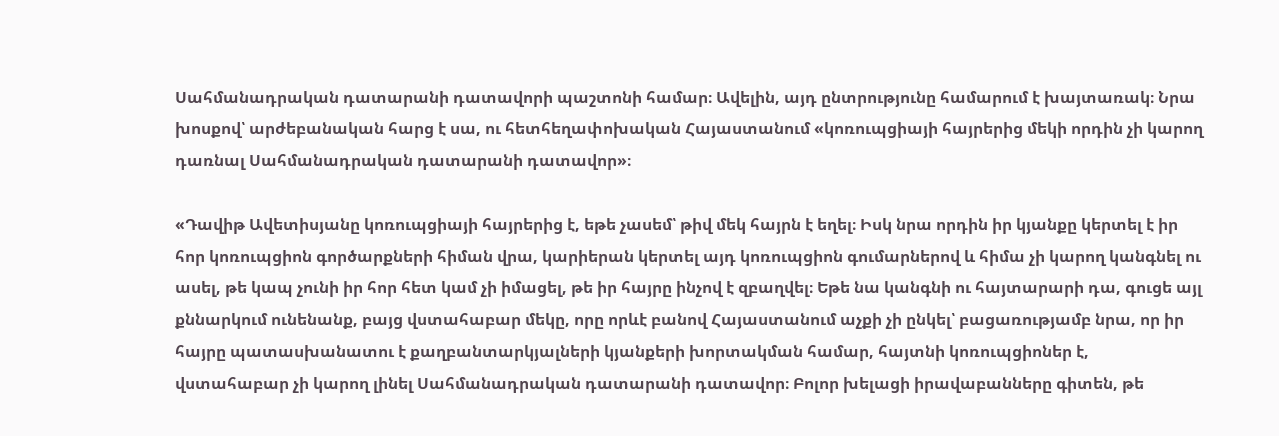Սահմանադրական դատարանի դատավորի պաշտոնի համար։ Ավելին, այդ ընտրությունը համարում է խայտառակ։ Նրա խոսքով՝ արժեբանական հարց է սա, ու հետհեղափոխական Հայաստանում «կոռուպցիայի հայրերից մեկի որդին չի կարող դառնալ Սահմանադրական դատարանի դատավոր»։

«Դավիթ Ավետիսյանը կոռուպցիայի հայրերից է, եթե չասեմ՝ թիվ մեկ հայրն է եղել։ Իսկ նրա որդին իր կյանքը կերտել է իր հոր կոռուպցիոն գործարքների հիման վրա, կարիերան կերտել այդ կոռուպցիոն գումարներով և հիմա չի կարող կանգնել ու ասել, թե կապ չունի իր հոր հետ կամ չի իմացել, թե իր հայրը ինչով է զբաղվել։ Եթե նա կանգնի ու հայտարարի դա, գուցե այլ քննարկում ունենանք, բայց վստահաբար մեկը, որը որևէ բանով Հայաստանում աչքի չի ընկել՝ բացառությամբ նրա, որ իր հայրը պատասխանատու է քաղբանտարկյալների կյանքերի խորտակման համար, հայտնի կոռուպցիոներ է, վստահաբար չի կարող լինել Սահմանադրական դատարանի դատավոր։ Բոլոր խելացի իրավաբանները գիտեն, թե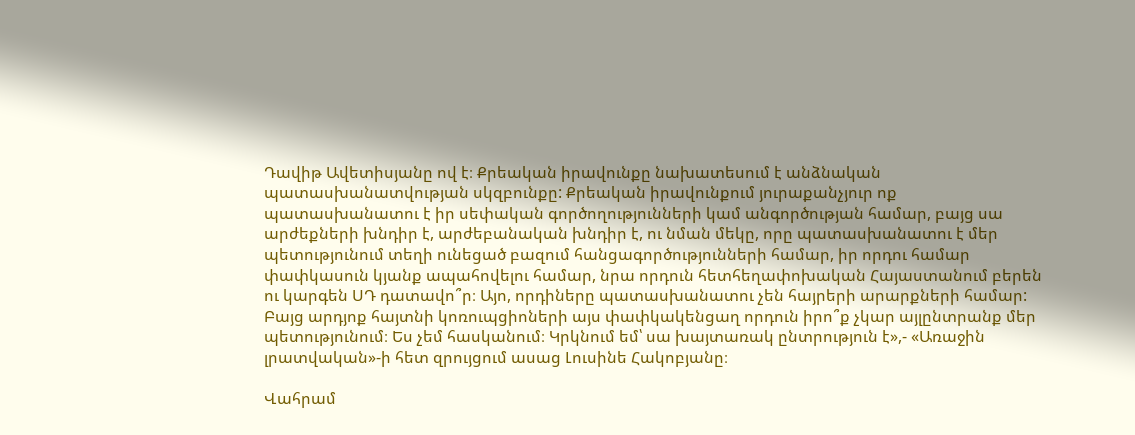Դավիթ Ավետիսյանը ով է։ Քրեական իրավունքը նախատեսում է անձնական պատասխանատվության սկզբունքը: Քրեական իրավունքում յուրաքանչյուր ոք պատասխանատու է իր սեփական գործողությունների կամ անգործության համար, բայց սա արժեքների խնդիր է, արժեբանական խնդիր է, ու նման մեկը, որը պատասխանատու է մեր պետությունում տեղի ունեցած բազում հանցագործությունների համար, իր որդու համար փափկասուն կյանք ապահովելու համար, նրա որդուն հետհեղափոխական Հայաստանում բերեն ու կարգեն ՍԴ դատավո՞ր։ Այո, որդիները պատասխանատու չեն հայրերի արարքների համար: Բայց արդյոք հայտնի կոռուպցիոների այս փափկակենցաղ որդուն իրո՞ք չկար այլընտրանք մեր պետությունում։ Ես չեմ հասկանում։ Կրկնում եմ՝ սա խայտառակ ընտրություն է»,- «Առաջին լրատվական»-ի հետ զրույցում ասաց Լուսինե Հակոբյանը։

Վահրամ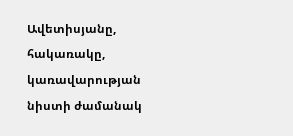Ավետիսյանը, հակառակը, կառավարության նիստի ժամանակ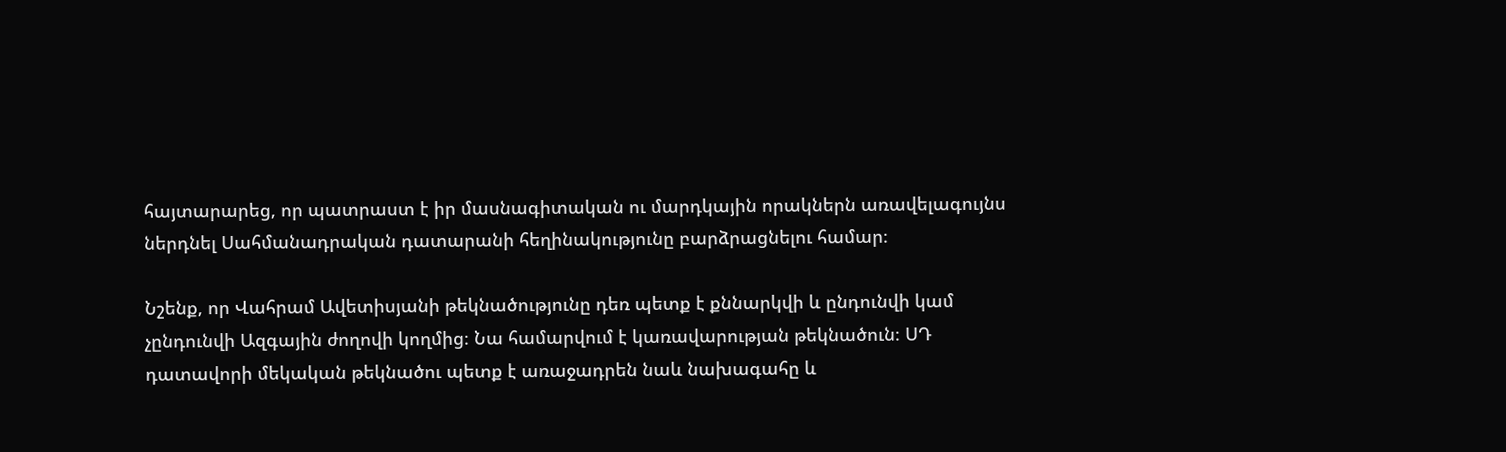հայտարարեց, որ պատրաստ է իր մասնագիտական ու մարդկային որակներն առավելագույնս ներդնել Սահմանադրական դատարանի հեղինակությունը բարձրացնելու համար։

Նշենք, որ Վահրամ Ավետիսյանի թեկնածությունը դեռ պետք է քննարկվի և ընդունվի կամ չընդունվի Ազգային ժողովի կողմից։ Նա համարվում է կառավարության թեկնածուն։ ՍԴ դատավորի մեկական թեկնածու պետք է առաջադրեն նաև նախագահը և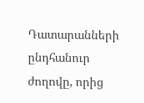Դատարանների ընդհանուր ժողովը, որից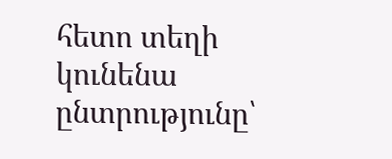հետո տեղի կունենա ընտրությունը՝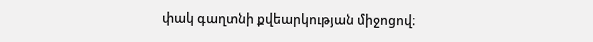փակ գաղտնի քվեարկության միջոցով։